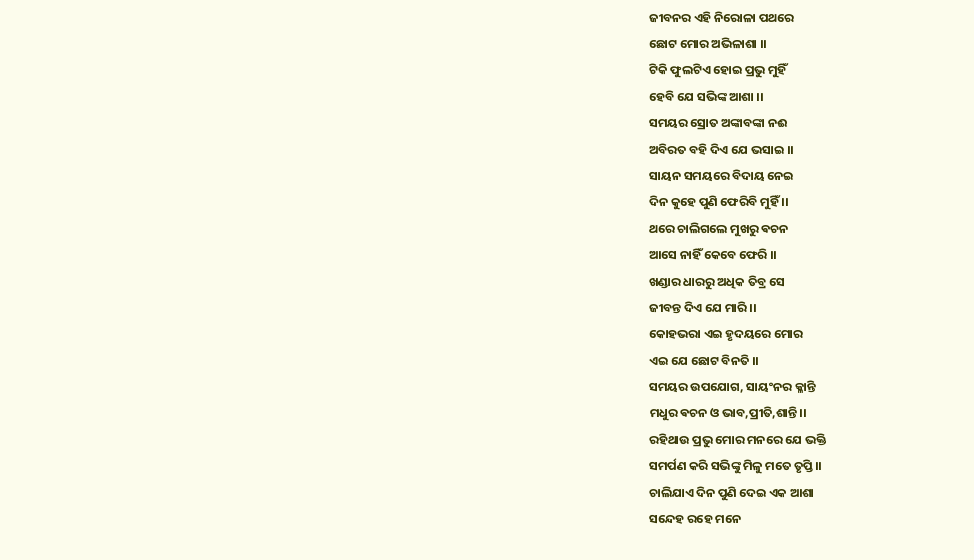ଜୀବନର ଏହି ନିରୋଳା ପଥରେ
ଛୋଟ ମୋର ଅଭିଳାଶା ।।
ଟିକି ଫୁଲଟିଏ ହୋଇ ପ୍ରଭୁ ମୁହିଁ
ହେବି ଯେ ସଭିଙ୍କ ଆଶା ।।
ସମୟର ସ୍ରୋତ ଅଙ୍କାବଙ୍କା ନଈ
ଅବିରତ ବହି ଦିଏ ଯେ ଭସାଇ ।।
ସାୟନ ସମୟରେ ବିଦାୟ ନେଇ
ଦିନ କୁହେ ପୁଣି ଫେରିବି ମୁହିଁ ।।
ଥରେ ଚାଲିଗଲେ ମୁଖରୁ ଵଚନ
ଆସେ ନାହିଁ କେବେ ଫେରି ।।
ଖଣ୍ଡାର ଧାରରୁ ଅଧିକ ତିବ୍ର ସେ
ଜୀବନ୍ତ ଦିଏ ଯେ ମାରି ।।
କୋହଭରା ଏଇ ହୃଦୟରେ ମୋର
ଏଇ ଯେ ଛୋଟ ବିନତି ।।
ସମୟର ଉପଯୋଗ, ସାୟଂନର କ୍ଳାନ୍ତି
ମଧୁର ଵଚନ ଓ ଭାବ,ପ୍ରୀତି,ଶାନ୍ତି ।।
ରହିଥାଉ ପ୍ରଭୁ ମୋର ମନରେ ଯେ ଭକ୍ତି
ସମର୍ପଣ କରି ସଭିଙ୍କୁ ମିଳୁ ମତେ ତୃପ୍ତି।।
ଚାଲିଯାଏ ଦିନ ପୁଣି ଦେଇ ଏକ ଆଶା
ସନ୍ଦେହ ରହେ ମନେ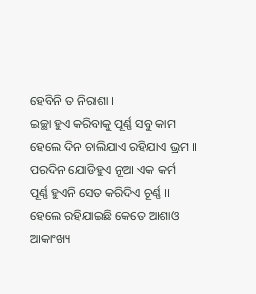ହେବିନି ତ ନିରାଶା ।
ଇଚ୍ଛା ହୁଏ କରିବାକୁ ପୂର୍ଣ୍ଣ ସବୁ କାମ
ହେଲେ ଦିନ ଚାଲିଯାଏ ରହିଯାଏ ଭ୍ରମ ।।
ପରଦିନ ଯୋଡିହୁଏ ନୂଆ ଏକ କର୍ମ
ପୂର୍ଣ୍ଣ ହୁଏନି ସେତ କରିଦିଏ ଚୂର୍ଣ୍ଣ ।।
ହେଲେ ରହିଯାଇଛି କେତେ ଆଶାଓ ଆକାଂଖ୍ୟ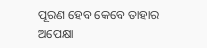ପୂରଣ ହେବ କେବେ ତାହାର ଅପେକ୍ଷା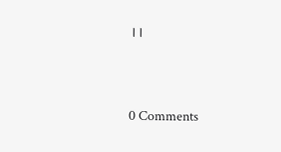।।




0 Comments